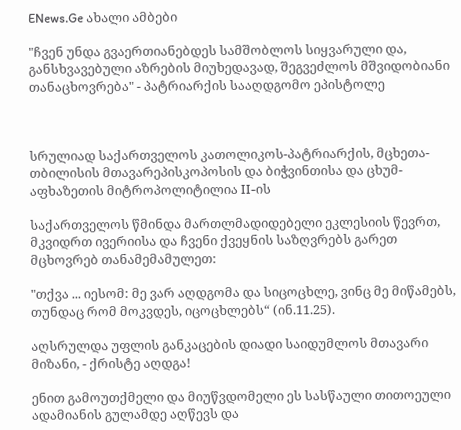ENews.Ge ახალი ამბები

"ჩვენ უნდა გვაერთიანებდეს სამშობლოს სიყვარული და, განსხვავებული აზრების მიუხედავად, შეგვეძლოს მშვიდობიანი თანაცხოვრება" - პატრიარქის სააღდგომო ეპისტოლე



სრულიად საქართველოს კათოლიკოს-პატრიარქის, მცხეთა-თბილისის მთავარეპისკოპოსის და ბიჭვინთისა და ცხუმ-აფხაზეთის მიტროპოლიტილია II-ის

საქართველოს წმინდა მართლმადიდებელი ეკლესიის წევრთ, მკვიდრთ ივერიისა და ჩვენი ქვეყნის საზღვრებს გარეთ მცხოვრებ თანამემამულეთ:

"თქვა ... იესომ: მე ვარ აღდგომა და სიცოცხლე, ვინც მე მიწამებს, თუნდაც რომ მოკვდეს, იცოცხლებს“ (ინ.11.25).

აღსრულდა უფლის განკაცების დიადი საიდუმლოს მთავარი მიზანი, - ქრისტე აღდგა!

ენით გამოუთქმელი და მიუწვდომელი ეს სასწაული თითოეული ადამიანის გულამდე აღწევს და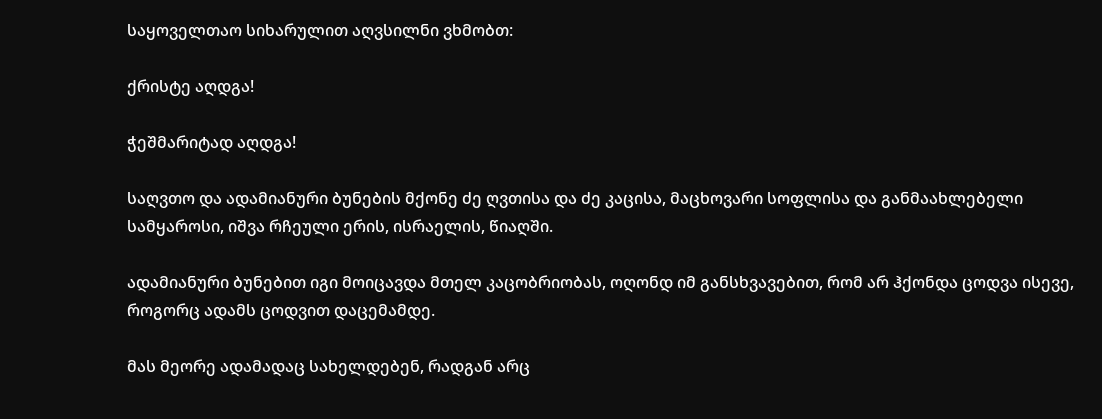საყოველთაო სიხარულით აღვსილნი ვხმობთ:

ქრისტე აღდგა!

ჭეშმარიტად აღდგა!

საღვთო და ადამიანური ბუნების მქონე ძე ღვთისა და ძე კაცისა, მაცხოვარი სოფლისა და განმაახლებელი სამყაროსი, იშვა რჩეული ერის, ისრაელის, წიაღში.

ადამიანური ბუნებით იგი მოიცავდა მთელ კაცობრიობას, ოღონდ იმ განსხვავებით, რომ არ ჰქონდა ცოდვა ისევე, როგორც ადამს ცოდვით დაცემამდე.

მას მეორე ადამადაც სახელდებენ, რადგან არც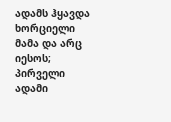ადამს ჰყავდა ხორციელი მამა და არც იესოს; პირველი ადამი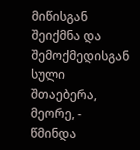მიწისგან შეიქმნა და შემოქმედისგან სული შთაებერა, მეორე, - წმინდა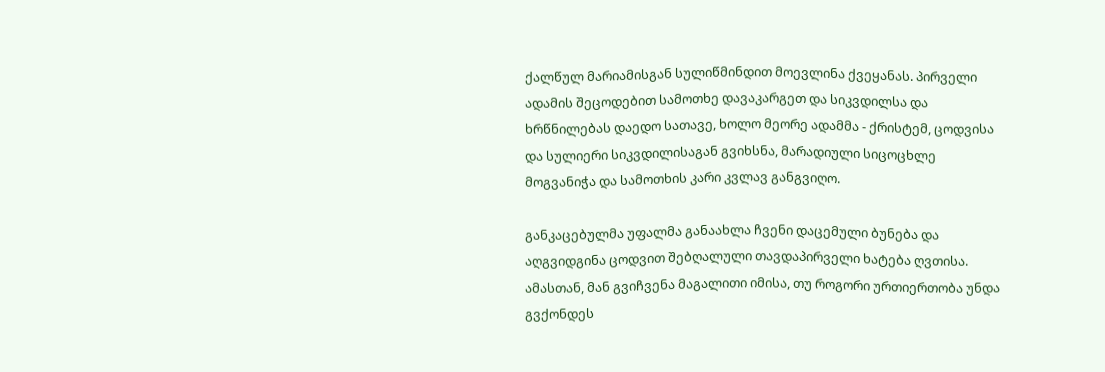ქალწულ მარიამისგან სულიწმინდით მოევლინა ქვეყანას. პირველი ადამის შეცოდებით სამოთხე დავაკარგეთ და სიკვდილსა და ხრწნილებას დაედო სათავე, ხოლო მეორე ადამმა - ქრისტემ, ცოდვისა და სულიერი სიკვდილისაგან გვიხსნა, მარადიული სიცოცხლე მოგვანიჭა და სამოთხის კარი კვლავ განგვიღო.

განკაცებულმა უფალმა განაახლა ჩვენი დაცემული ბუნება და აღგვიდგინა ცოდვით შებღალული თავდაპირველი ხატება ღვთისა. ამასთან, მან გვიჩვენა მაგალითი იმისა, თუ როგორი ურთიერთობა უნდა გვქონდეს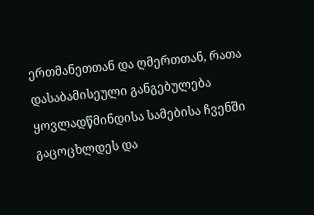ერთმანეთთან და ღმერთთან, რათა დასაბამისეული განგებულება ყოვლადწმინდისა სამებისა ჩვენში გაცოცხლდეს და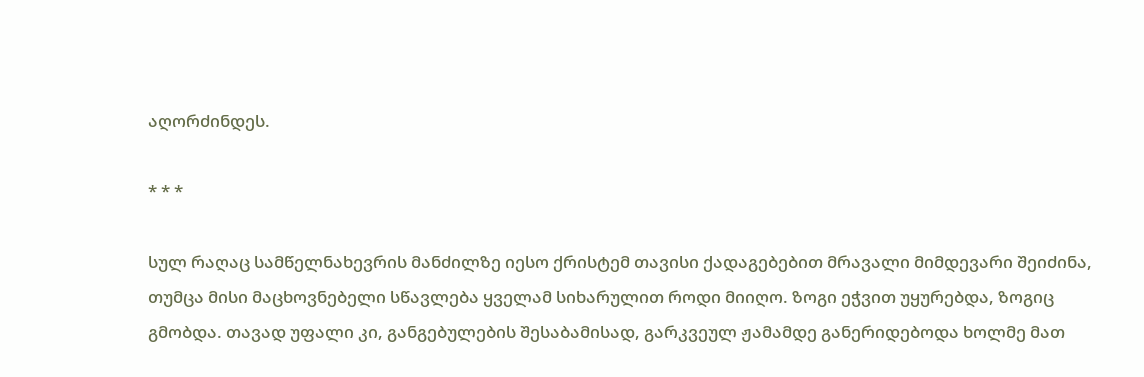აღორძინდეს.

* * *

სულ რაღაც სამწელნახევრის მანძილზე იესო ქრისტემ თავისი ქადაგებებით მრავალი მიმდევარი შეიძინა, თუმცა მისი მაცხოვნებელი სწავლება ყველამ სიხარულით როდი მიიღო. ზოგი ეჭვით უყურებდა, ზოგიც გმობდა. თავად უფალი კი, განგებულების შესაბამისად, გარკვეულ ჟამამდე განერიდებოდა ხოლმე მათ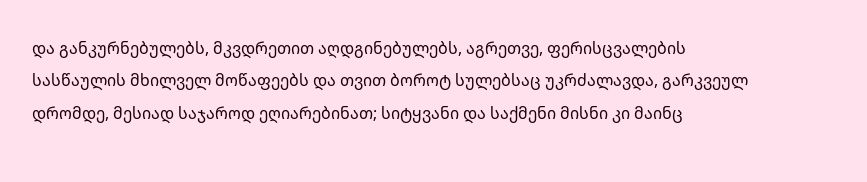და განკურნებულებს, მკვდრეთით აღდგინებულებს, აგრეთვე, ფერისცვალების სასწაულის მხილველ მოწაფეებს და თვით ბოროტ სულებსაც უკრძალავდა, გარკვეულ დრომდე, მესიად საჯაროდ ეღიარებინათ; სიტყვანი და საქმენი მისნი კი მაინც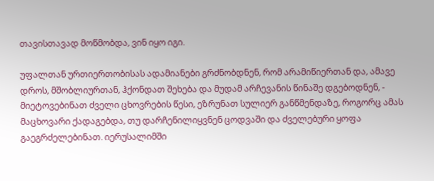თავისთავად მოწმობდა, ვინ იყო იგი.

უფალთან ურთიერთობისას ადამიანები გრძნობდნენ, რომ არამიწიერთან და, ამავე დროს, მშობლიურთან, ჰქონდათ შეხება და მუდამ არჩევანის წინაშე დგებოდნენ, - მიეტოვებინათ ძველი ცხოვრების წესი, ეზრუნათ სულიერ განწმენდაზე, როგორც ამას მაცხოვარი ქადაგებდა, თუ დარჩენილიყვნენ ცოდვაში და ძველებური ყოფა გაეგრძელებინათ. იერუსალიმში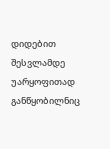დიდებით შესვლამდე უარყოფითად განწყობილნიც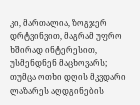კი, მართალია, ზოგჯერ დრტვინვით, მაგრამ უფრო ხშირად ინტერესით, უსმენდნენ მაცხოვარს; თუმცა ოთხი დღის მკვდარი ლაზარეს აღდგინების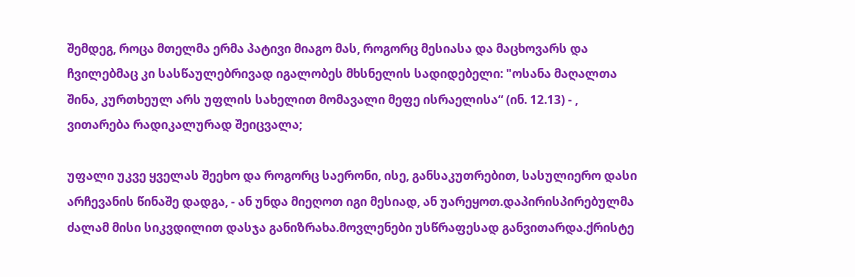შემდეგ, როცა მთელმა ერმა პატივი მიაგო მას, როგორც მესიასა და მაცხოვარს და ჩვილებმაც კი სასწაულებრივად იგალობეს მხსნელის სადიდებელი: "ოსანა მაღალთა შინა, კურთხეულ არს უფლის სახელით მომავალი მეფე ისრაელისა“ (ინ. 12.13) - , ვითარება რადიკალურად შეიცვალა;

უფალი უკვე ყველას შეეხო და როგორც საერონი, ისე, განსაკუთრებით, სასულიერო დასი არჩევანის წინაშე დადგა, - ან უნდა მიეღოთ იგი მესიად, ან უარეყოთ.დაპირისპირებულმა ძალამ მისი სიკვდილით დასჯა განიზრახა.მოვლენები უსწრაფესად განვითარდა.ქრისტე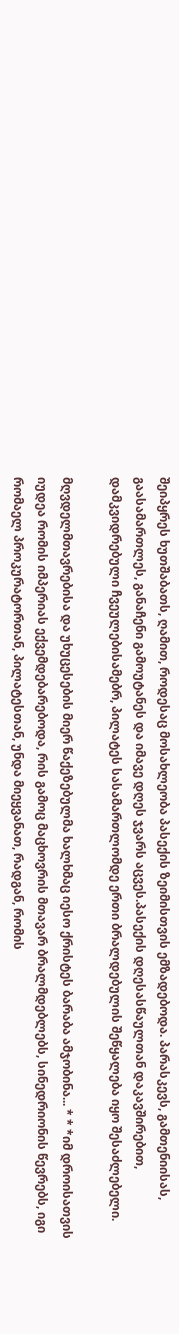შეიპყრეს ხუთშაბათს, ღამით, როდესაც მოსახლეობა პასექის ზეიმისთვის ემზადებოდა. პარასკევს, გამთენიისას, გაასამართლეს, განაჩენი გამოუტანეს და იმავე დღეს ჯვარს აცვეს.პასექის დღესასწაულთან დაკავშირებით, დამკვიდრებული ჩვეულებისამებრ, პილატეს სასამართლომდე ერთი ბრალდებულის შეწყალება იყო შესაძლებელი.

მღვდელმთავრებისა და უხუცესების მიერ წაქეზებულმა ხალხმაც იესო ქრისტეს ბარაბა ამჯობინა... * * *იმ დროისათვის იუდეა რომის იმპერიას ექვემდებარებოდა, რის გამოც მაცხოვრის მთავარ ბრალმდებლებს, სინედრიონის წევრებს, იგი რომაელ პროკურატორთან, პილატესთან, უნდა მიეყვანათ, რადგან, რომის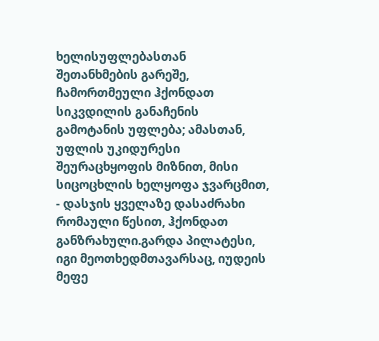ხელისუფლებასთან შეთანხმების გარეშე, ჩამორთმეული ჰქონდათ სიკვდილის განაჩენის გამოტანის უფლება; ამასთან, უფლის უკიდურესი შეურაცხყოფის მიზნით, მისი სიცოცხლის ხელყოფა ჯვარცმით, - დასჯის ყველაზე დასაძრახი რომაული წესით, ჰქონდათ განზრახული.გარდა პილატესი, იგი მეოთხედმთავარსაც, იუდეის მეფე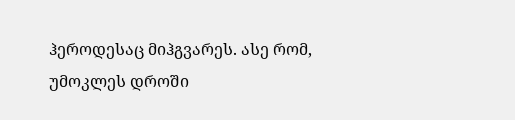ჰეროდესაც მიჰგვარეს. ასე რომ, უმოკლეს დროში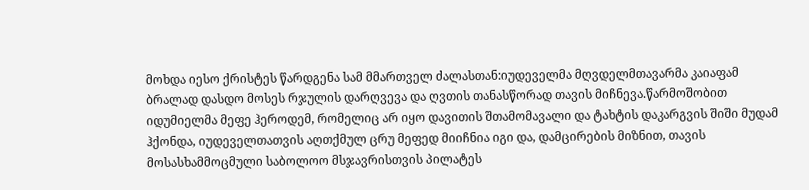მოხდა იესო ქრისტეს წარდგენა სამ მმართველ ძალასთან:იუდეველმა მღვდელმთავარმა კაიაფამ ბრალად დასდო მოსეს რჯულის დარღვევა და ღვთის თანასწორად თავის მიჩნევა.წარმოშობით იდუმიელმა მეფე ჰეროდემ, რომელიც არ იყო დავითის შთამომავალი და ტახტის დაკარგვის შიში მუდამ ჰქონდა, იუდეველთათვის აღთქმულ ცრუ მეფედ მიიჩნია იგი და, დამცირების მიზნით, თავის მოსასხამმოცმული საბოლოო მსჯავრისთვის პილატეს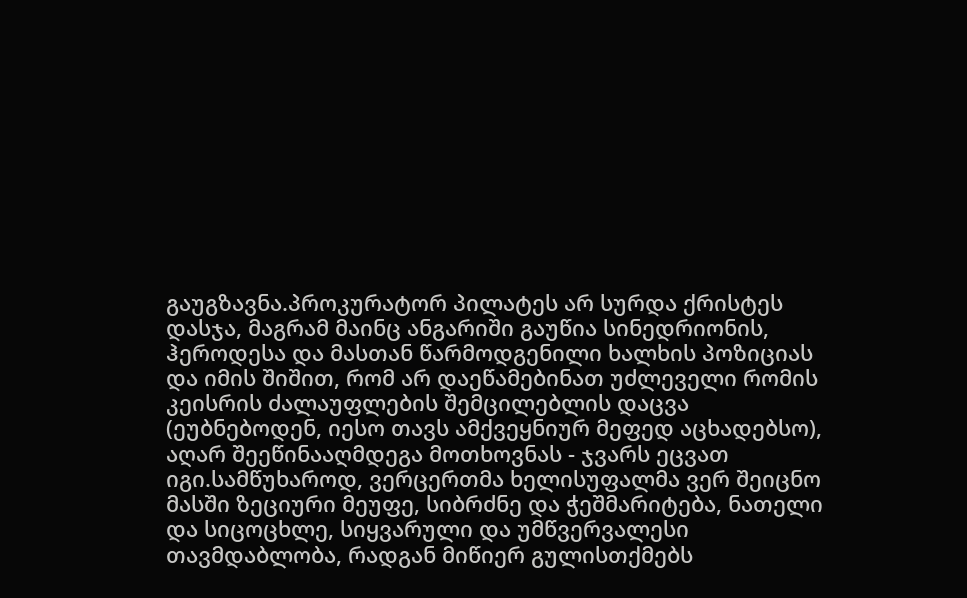გაუგზავნა.პროკურატორ პილატეს არ სურდა ქრისტეს დასჯა, მაგრამ მაინც ანგარიში გაუწია სინედრიონის, ჰეროდესა და მასთან წარმოდგენილი ხალხის პოზიციას და იმის შიშით, რომ არ დაეწამებინათ უძლეველი რომის კეისრის ძალაუფლების შემცილებლის დაცვა (ეუბნებოდენ, იესო თავს ამქვეყნიურ მეფედ აცხადებსო), აღარ შეეწინააღმდეგა მოთხოვნას - ჯვარს ეცვათ იგი.სამწუხაროდ, ვერცერთმა ხელისუფალმა ვერ შეიცნო მასში ზეციური მეუფე, სიბრძნე და ჭეშმარიტება, ნათელი და სიცოცხლე, სიყვარული და უმწვერვალესი თავმდაბლობა, რადგან მიწიერ გულისთქმებს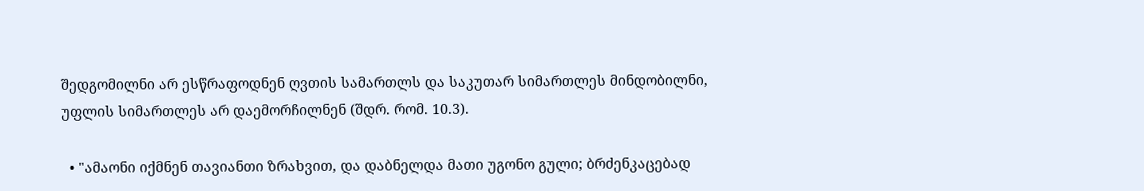შედგომილნი არ ესწრაფოდნენ ღვთის სამართლს და საკუთარ სიმართლეს მინდობილნი, უფლის სიმართლეს არ დაემორჩილნენ (შდრ. რომ. 10.3).

  • "ამაონი იქმნენ თავიანთი ზრახვით, და დაბნელდა მათი უგონო გული; ბრძენკაცებად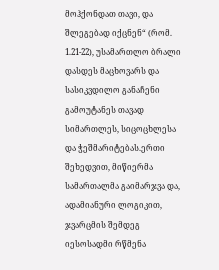მოჰქონდათ თავი, და შლეგებად იქცნენ“ (რომ. 1.21-22), უსამართლო ბრალი დასდეს მაცხოვარს და სასიკვდილო განაჩენი გამოუტანეს თავად სიმართლეს, სიცოცხლესა და ჭეშმარიტებას.ერთი შეხედვით, მიწიერმა სამართალმა გაიმარჯვა და, ადამიანური ლოგიკით, ჯვარცმის შემდეგ იესოსადმი რწმენა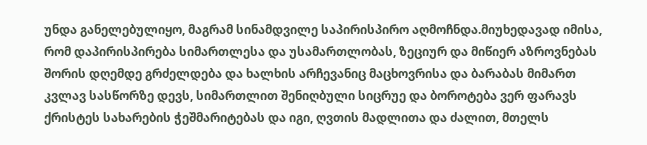უნდა განელებულიყო, მაგრამ სინამდვილე საპირისპირო აღმოჩნდა.მიუხედავად იმისა, რომ დაპირისპირება სიმართლესა და უსამართლობას, ზეციურ და მიწიერ აზროვნებას შორის დღემდე გრძელდება და ხალხის არჩევანიც მაცხოვრისა და ბარაბას მიმართ კვლავ სასწორზე დევს, სიმართლით შენიღბული სიცრუე და ბოროტება ვერ ფარავს ქრისტეს სახარების ჭეშმარიტებას და იგი, ღვთის მადლითა და ძალით, მთელს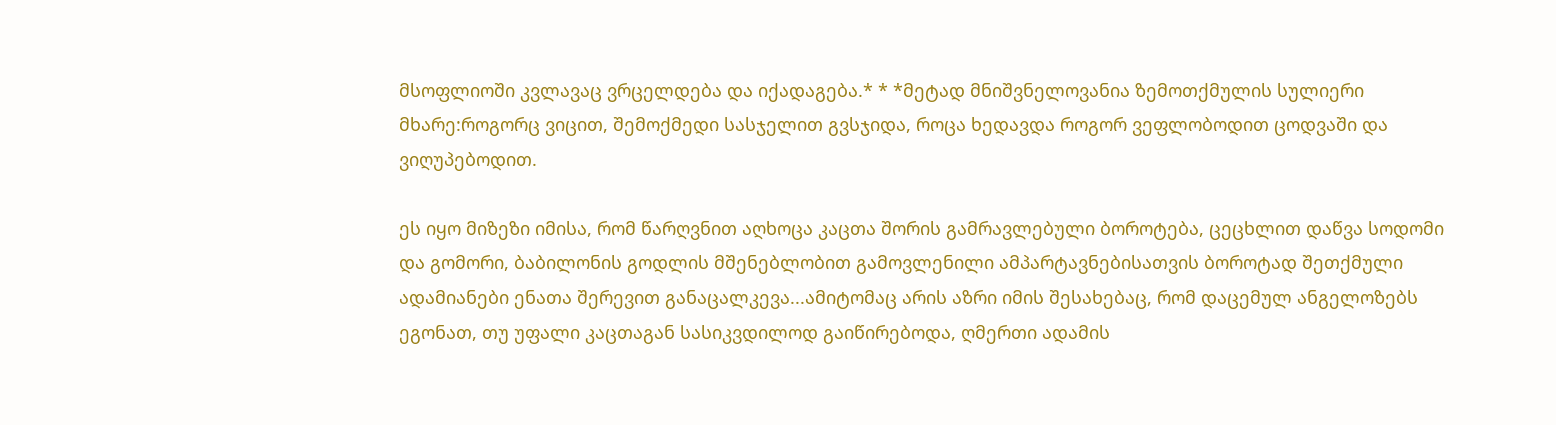მსოფლიოში კვლავაც ვრცელდება და იქადაგება.* * *მეტად მნიშვნელოვანია ზემოთქმულის სულიერი მხარე:როგორც ვიცით, შემოქმედი სასჯელით გვსჯიდა, როცა ხედავდა როგორ ვეფლობოდით ცოდვაში და ვიღუპებოდით.

ეს იყო მიზეზი იმისა, რომ წარღვნით აღხოცა კაცთა შორის გამრავლებული ბოროტება, ცეცხლით დაწვა სოდომი და გომორი, ბაბილონის გოდლის მშენებლობით გამოვლენილი ამპარტავნებისათვის ბოროტად შეთქმული ადამიანები ენათა შერევით განაცალკევა...ამიტომაც არის აზრი იმის შესახებაც, რომ დაცემულ ანგელოზებს ეგონათ, თუ უფალი კაცთაგან სასიკვდილოდ გაიწირებოდა, ღმერთი ადამის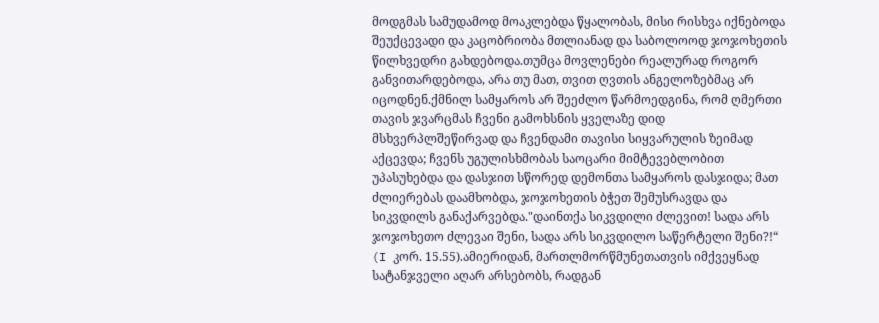მოდგმას სამუდამოდ მოაკლებდა წყალობას, მისი რისხვა იქნებოდა შეუქცევადი და კაცობრიობა მთლიანად და საბოლოოდ ჯოჯოხეთის წილხვედრი გახდებოდა.თუმცა მოვლენები რეალურად როგორ განვითარდებოდა, არა თუ მათ, თვით ღვთის ანგელოზებმაც არ იცოდნენ.ქმნილ სამყაროს არ შეეძლო წარმოედგინა, რომ ღმერთი თავის ჯვარცმას ჩვენი გამოხსნის ყველაზე დიდ მსხვერპლშეწირვად და ჩვენდამი თავისი სიყვარულის ზეიმად აქცევდა; ჩვენს უგულისხმობას საოცარი მიმტევებლობით უპასუხებდა და დასჯით სწორედ დემონთა სამყაროს დასჯიდა; მათ ძლიერებას დაამხობდა, ჯოჯოხეთის ბჭეთ შემუსრავდა და სიკვდილს განაქარვებდა."დაინთქა სიკვდილი ძლევით! სადა არს ჯოჯოხეთო ძლევაი შენი, სადა არს სიკვდილო საწერტელი შენი?!“ (I კორ. 15.55).ამიერიდან, მართლმორწმუნეთათვის იმქვეყნად სატანჯველი აღარ არსებობს, რადგან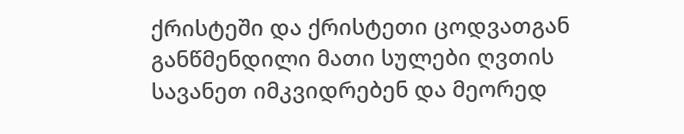ქრისტეში და ქრისტეთი ცოდვათგან განწმენდილი მათი სულები ღვთის სავანეთ იმკვიდრებენ და მეორედ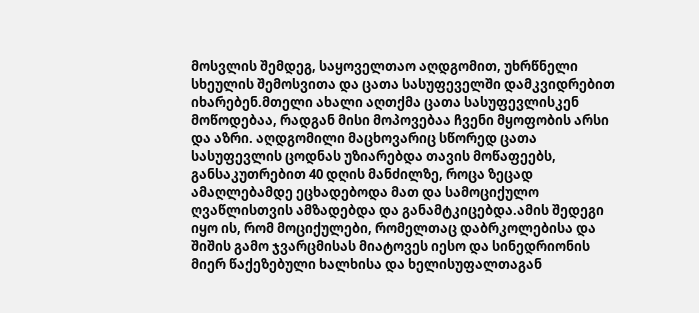მოსვლის შემდეგ, საყოველთაო აღდგომით, უხრწნელი სხეულის შემოსვითა და ცათა სასუფეველში დამკვიდრებით იხარებენ.მთელი ახალი აღთქმა ცათა სასუფევლისკენ მოწოდებაა, რადგან მისი მოპოვებაა ჩვენი მყოფობის არსი და აზრი. აღდგომილი მაცხოვარიც სწორედ ცათა სასუფევლის ცოდნას უზიარებდა თავის მოწაფეებს, განსაკუთრებით 40 დღის მანძილზე, როცა ზეცად ამაღლებამდე ეცხადებოდა მათ და სამოციქულო ღვაწლისთვის ამზადებდა და განამტკიცებდა.ამის შედეგი იყო ის, რომ მოციქულები, რომელთაც დაბრკოლებისა და შიშის გამო ჯვარცმისას მიატოვეს იესო და სინედრიონის მიერ წაქეზებული ხალხისა და ხელისუფალთაგან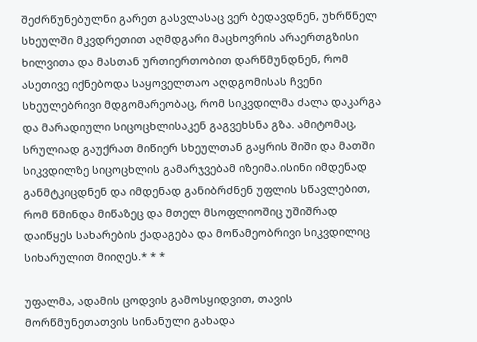შეძრწუნებულნი გარეთ გასვლასაც ვერ ბედავდნენ, უხრწნელ სხეულში მკვდრეთით აღმდგარი მაცხოვრის არაერთგზისი ხილვითა და მასთან ურთიერთობით დარწმუნდნენ, რომ ასეთივე იქნებოდა საყოველთაო აღდგომისას ჩვენი სხეულებრივი მდგომარეობაც, რომ სიკვდილმა ძალა დაკარგა და მარადიული სიცოცხლისაკენ გაგვეხსნა გზა. ამიტომაც, სრულიად გაუქრათ მიწიერ სხეულთან გაყრის შიში და მათში სიკვდილზე სიცოცხლის გამარჯვებამ იზეიმა.ისინი იმდენად განმტკიცდნენ და იმდენად განიბრძნენ უფლის სწავლებით, რომ წმინდა მიწაზეც და მთელ მსოფლიოშიც უშიშრად დაიწყეს სახარების ქადაგება და მოწამეობრივი სიკვდილიც სიხარულით მიიღეს.* * *

უფალმა, ადამის ცოდვის გამოსყიდვით, თავის მორწმუნეთათვის სინანული გახადა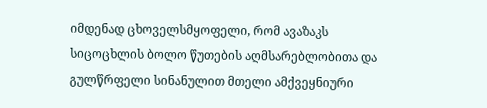იმდენად ცხოველსმყოფელი, რომ ავაზაკს სიცოცხლის ბოლო წუთების აღმსარებლობითა და გულწრფელი სინანულით მთელი ამქვეყნიური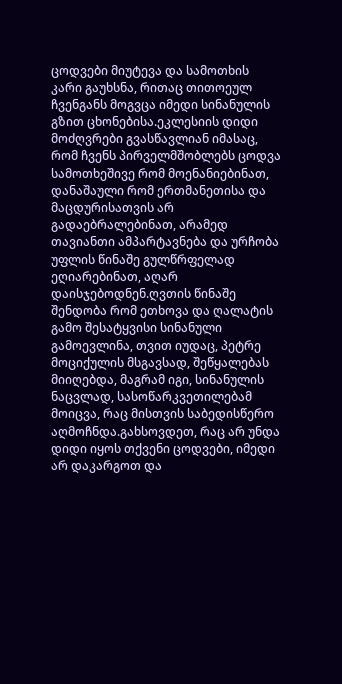ცოდვები მიუტევა და სამოთხის კარი გაუხსნა, რითაც თითოეულ ჩვენგანს მოგვცა იმედი სინანულის გზით ცხონებისა.ეკლესიის დიდი მოძღვრები გვასწავლიან იმასაც, რომ ჩვენს პირველმშობლებს ცოდვა სამოთხეშივე რომ მოენანიებინათ, დანაშაული რომ ერთმანეთისა და მაცდურისათვის არ გადაებრალებინათ, არამედ თავიანთი ამპარტავნება და ურჩობა უფლის წინაშე გულწრფელად ეღიარებინათ, აღარ დაისჯებოდნენ.ღვთის წინაშე შენდობა რომ ეთხოვა და ღალატის გამო შესატყვისი სინანული გამოევლინა, თვით იუდაც, პეტრე მოციქულის მსგავსად, შეწყალებას მიიღებდა, მაგრამ იგი, სინანულის ნაცვლად, სასოწარკვეთილებამ მოიცვა, რაც მისთვის საბედისწერო აღმოჩნდა.გახსოვდეთ, რაც არ უნდა დიდი იყოს თქვენი ცოდვები, იმედი არ დაკარგოთ და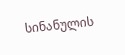სინანულის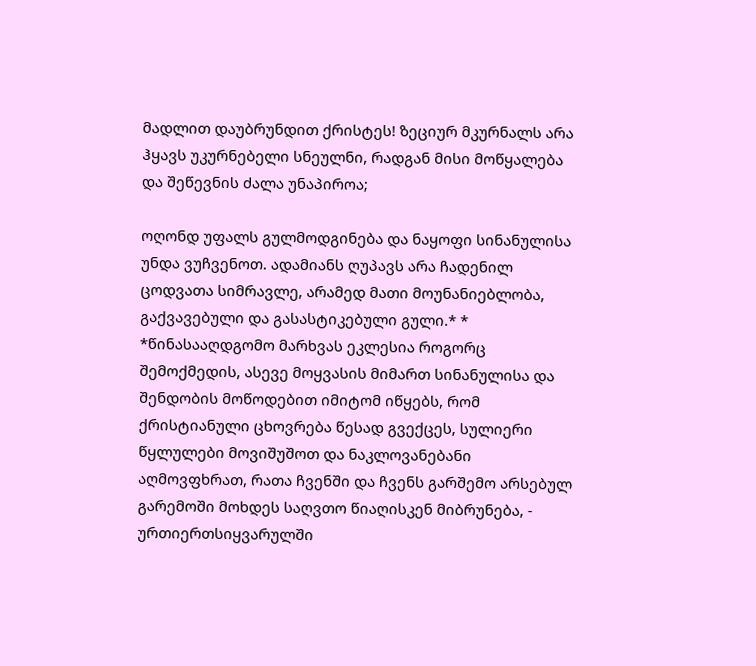მადლით დაუბრუნდით ქრისტეს! ზეციურ მკურნალს არა ჰყავს უკურნებელი სნეულნი, რადგან მისი მოწყალება და შეწევნის ძალა უნაპიროა;

ოღონდ უფალს გულმოდგინება და ნაყოფი სინანულისა უნდა ვუჩვენოთ. ადამიანს ღუპავს არა ჩადენილ ცოდვათა სიმრავლე, არამედ მათი მოუნანიებლობა, გაქვავებული და გასასტიკებული გული.* * *წინასააღდგომო მარხვას ეკლესია როგორც შემოქმედის, ასევე მოყვასის მიმართ სინანულისა და შენდობის მოწოდებით იმიტომ იწყებს, რომ ქრისტიანული ცხოვრება წესად გვექცეს, სულიერი წყლულები მოვიშუშოთ და ნაკლოვანებანი აღმოვფხრათ, რათა ჩვენში და ჩვენს გარშემო არსებულ გარემოში მოხდეს საღვთო წიაღისკენ მიბრუნება, - ურთიერთსიყვარულში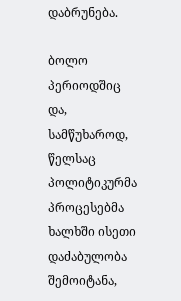დაბრუნება.

ბოლო პერიოდშიც და, სამწუხაროდ, წელსაც პოლიტიკურმა პროცესებმა ხალხში ისეთი დაძაბულობა შემოიტანა,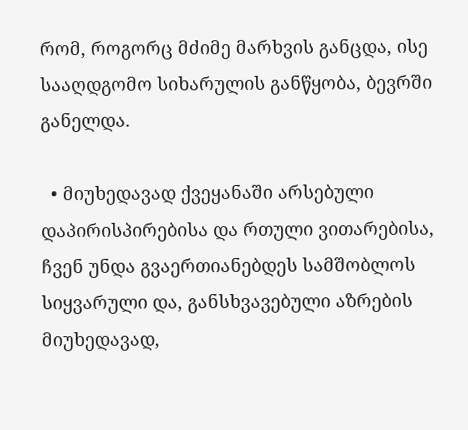რომ, როგორც მძიმე მარხვის განცდა, ისე სააღდგომო სიხარულის განწყობა, ბევრში განელდა.

  • მიუხედავად ქვეყანაში არსებული დაპირისპირებისა და რთული ვითარებისა, ჩვენ უნდა გვაერთიანებდეს სამშობლოს სიყვარული და, განსხვავებული აზრების მიუხედავად,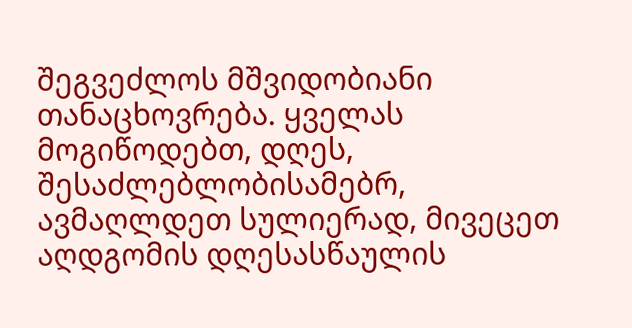შეგვეძლოს მშვიდობიანი თანაცხოვრება. ყველას მოგიწოდებთ, დღეს, შესაძლებლობისამებრ, ავმაღლდეთ სულიერად, მივეცეთ აღდგომის დღესასწაულის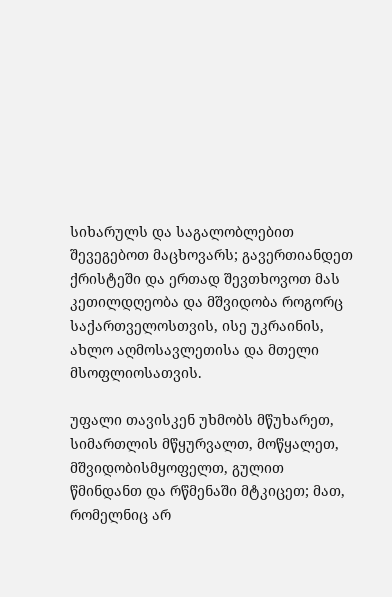სიხარულს და საგალობლებით შევეგებოთ მაცხოვარს; გავერთიანდეთ ქრისტეში და ერთად შევთხოვოთ მას კეთილდღეობა და მშვიდობა როგორც საქართველოსთვის, ისე უკრაინის, ახლო აღმოსავლეთისა და მთელი მსოფლიოსათვის.

უფალი თავისკენ უხმობს მწუხარეთ, სიმართლის მწყურვალთ, მოწყალეთ, მშვიდობისმყოფელთ, გულით წმინდანთ და რწმენაში მტკიცეთ; მათ, რომელნიც არ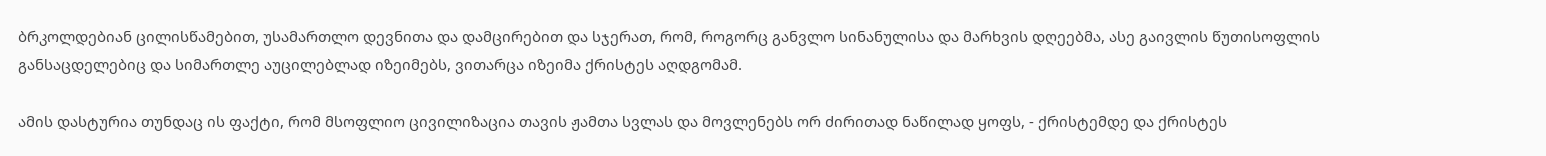ბრკოლდებიან ცილისწამებით, უსამართლო დევნითა და დამცირებით და სჯერათ, რომ, როგორც განვლო სინანულისა და მარხვის დღეებმა, ასე გაივლის წუთისოფლის განსაცდელებიც და სიმართლე აუცილებლად იზეიმებს, ვითარცა იზეიმა ქრისტეს აღდგომამ.

ამის დასტურია თუნდაც ის ფაქტი, რომ მსოფლიო ცივილიზაცია თავის ჟამთა სვლას და მოვლენებს ორ ძირითად ნაწილად ყოფს, - ქრისტემდე და ქრისტეს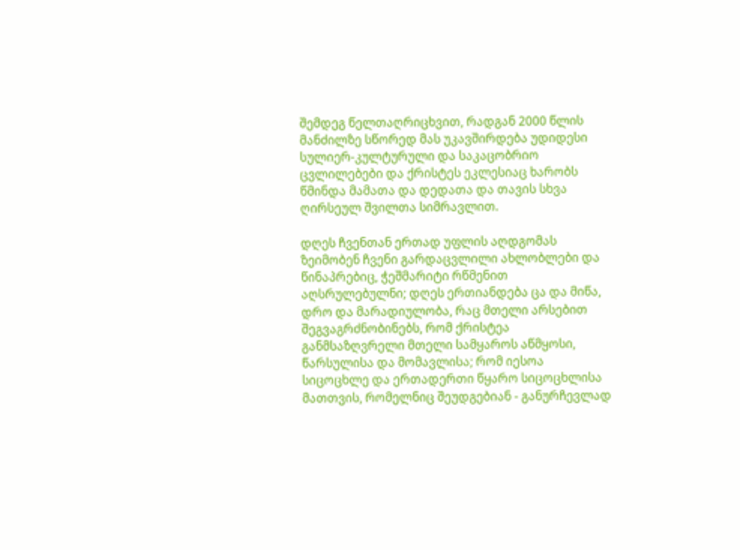შემდეგ წელთაღრიცხვით, რადგან 2000 წლის მანძილზე სწორედ მას უკავშირდება უდიდესი სულიერ-კულტურული და საკაცობრიო ცვლილებები და ქრისტეს ეკლესიაც ხარობს წმინდა მამათა და დედათა და თავის სხვა ღირსეულ შვილთა სიმრავლით.

დღეს ჩვენთან ერთად უფლის აღდგომას ზეიმობენ ჩვენი გარდაცვლილი ახლობლები და წინაპრებიც, ჭეშმარიტი რწმენით აღსრულებულნი; დღეს ერთიანდება ცა და მიწა, დრო და მარადიულობა, რაც მთელი არსებით შეგვაგრძნობინებს, რომ ქრისტეა განმსაზღვრელი მთელი სამყაროს აწმყოსი, წარსულისა და მომავლისა; რომ იესოა სიცოცხლე და ერთადერთი წყარო სიცოცხლისა მათთვის, რომელნიც შეუდგებიან - განურჩევლად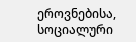ეროვნებისა, სოციალური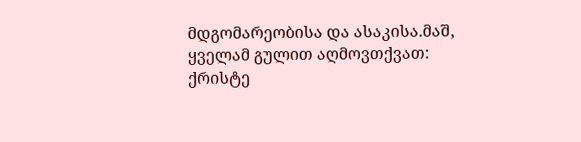მდგომარეობისა და ასაკისა.მაშ, ყველამ გულით აღმოვთქვათ: ქრისტე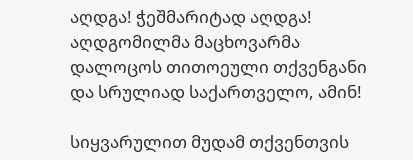აღდგა! ჭეშმარიტად აღდგა! აღდგომილმა მაცხოვარმა დალოცოს თითოეული თქვენგანი და სრულიად საქართველო, ამინ!

სიყვარულით მუდამ თქვენთვის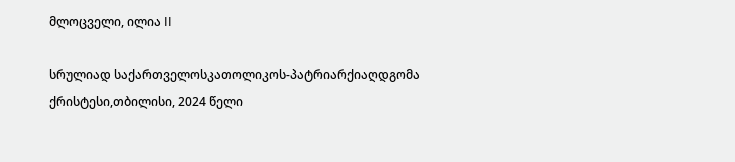მლოცველი, ილია II

სრულიად საქართველოსკათოლიკოს-პატრიარქიაღდგომა ქრისტესი,თბილისი, 2024 წელი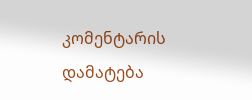კომენტარის დამატება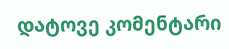დატოვე კომენტარი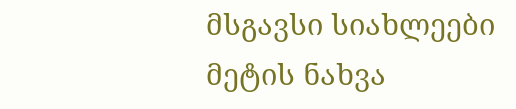მსგავსი სიახლეები
მეტის ნახვა